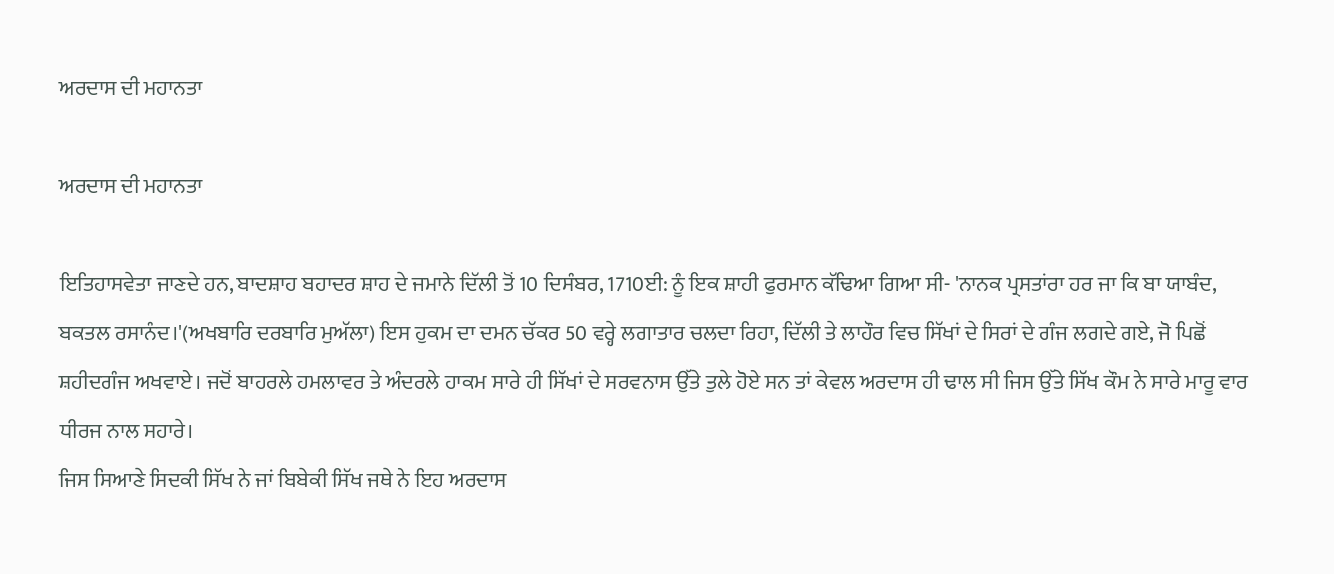ਅਰਦਾਸ ਦੀ ਮਹਾਨਤਾ

ਅਰਦਾਸ ਦੀ ਮਹਾਨਤਾ

ਇਤਿਹਾਸਵੇਤਾ ਜਾਣਦੇ ਹਨ, ਬਾਦਸ਼ਾਹ ਬਹਾਦਰ ਸ਼ਾਹ ਦੇ ਜਮਾਨੇ ਦਿੱਲੀ ਤੋਂ 10 ਦਿਸੰਬਰ, 1710ਈ: ਨੂੰ ਇਕ ਸ਼ਾਹੀ ਫੁਰਮਾਨ ਕੱਢਿਆ ਗਿਆ ਸੀ- 'ਨਾਨਕ ਪ੍ਰਸਤਾਂਰਾ ਹਰ ਜਾ ਕਿ ਬਾ ਯਾਬੰਦ, ਬਕਤਲ ਰਸਾਨੰਦ।'(ਅਖਬਾਰਿ ਦਰਬਾਰਿ ਮੁਅੱਲਾ) ਇਸ ਹੁਕਮ ਦਾ ਦਮਨ ਚੱਕਰ 50 ਵਰ੍ਹੇ ਲਗਾਤਾਰ ਚਲਦਾ ਰਿਹਾ, ਦਿੱਲੀ ਤੇ ਲਾਹੌਰ ਵਿਚ ਸਿੱਖਾਂ ਦੇ ਸਿਰਾਂ ਦੇ ਗੰਜ ਲਗਦੇ ਗਏ, ਜੋ ਪਿਛੋਂ ਸ਼ਹੀਦਗੰਜ ਅਖਵਾਏ। ਜਦੋਂ ਬਾਹਰਲੇ ਹਮਲਾਵਰ ਤੇ ਅੰਦਰਲੇ ਹਾਕਮ ਸਾਰੇ ਹੀ ਸਿੱਖਾਂ ਦੇ ਸਰਵਨਾਸ ਉੱਤੇ ਤੁਲੇ ਹੋਏ ਸਨ ਤਾਂ ਕੇਵਲ ਅਰਦਾਸ ਹੀ ਢਾਲ ਸੀ ਜਿਸ ਉੱਤੇ ਸਿੱਖ ਕੌਮ ਨੇ ਸਾਰੇ ਮਾਰੂ ਵਾਰ ਧੀਰਜ ਨਾਲ ਸਹਾਰੇ।
ਜਿਸ ਸਿਆਣੇ ਸਿਦਕੀ ਸਿੱਖ ਨੇ ਜਾਂ ਬਿਬੇਕੀ ਸਿੱਖ ਜਥੇ ਨੇ ਇਹ ਅਰਦਾਸ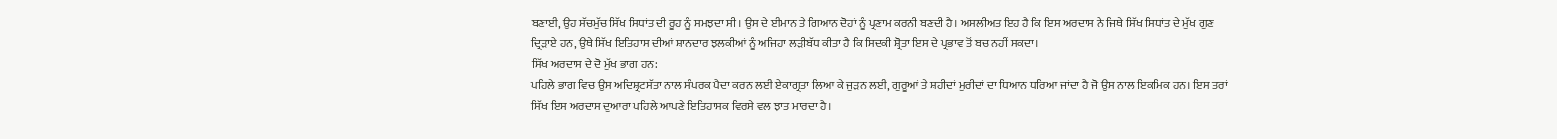ਬਣਾਈ, ਉਹ ਸੱਚਮੁੱਚ ਸਿੱਖ ਸਿਧਾਂਤ ਦੀ ਰੂਹ ਨੂੰ ਸਮਝਦਾ ਸੀ। ਉਸ ਦੇ ਈਮਾਨ ਤੇ ਗਿਆਨ ਦੋਹਾਂ ਨੂੰ ਪ੍ਰਣਾਮ ਕਰਨੀ ਬਣਦੀ ਹੈ। ਅਸਲੀਅਤ ਇਹ ਹੈ ਕਿ ਇਸ ਅਰਦਾਸ ਨੇ ਜਿਥੇ ਸਿੱਖ ਸਿਧਾਂਤ ਦੇ ਮੁੱਖ ਗੁਣ ਦ੍ਰਿੜਾਏ ਹਨ, ਉਥੇ ਸਿੱਖ ਇਤਿਹਾਸ ਦੀਆਂ ਸ਼ਾਨਦਾਰ ਝਲਕੀਆਂ ਨੂੰ ਅਜਿਹਾ ਲੜੀਬੱਧ ਕੀਤਾ ਹੈ ਕਿ ਸਿਦਕੀ ਸ਼੍ਰੋਤਾ ਇਸ ਦੇ ਪ੍ਰਭਾਵ ਤੋਂ ਬਚ ਨਹੀਂ ਸਕਦਾ।
ਸਿੱਖ ਅਰਦਾਸ ਦੇ ਦੋ ਮੁੱਖ ਭਾਗ ਹਨ:
ਪਹਿਲੇ ਭਾਗ ਵਿਚ ਉਸ ਅਦਿਸ਼੍ਰਟਸੱਤਾ ਨਾਲ ਸੰਪਰਕ ਪੈਦਾ ਕਰਨ ਲਈ ਏਕਾਗ੍ਰਤਾ ਲਿਆ ਕੇ ਜੁੜਨ ਲਈ, ਗੁਰੂਆਂ ਤੇ ਸ਼ਹੀਦਾਂ ਮੁਰੀਦਾਂ ਦਾ ਧਿਆਨ ਧਰਿਆ ਜਾਂਦਾ ਹੈ ਜੋ ਉਸ ਨਾਲ ਇਕਮਿਕ ਹਨ। ਇਸ ਤਰਾਂ ਸਿੱਖ ਇਸ ਅਰਦਾਸ ਦੁਆਰਾ ਪਹਿਲੇ ਆਪਣੇ ਇਤਿਹਾਸਕ ਵਿਰਸੇ ਵਲ ਝਾਤ ਮਾਰਦਾ ਹੈ।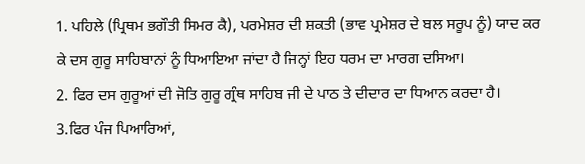1. ਪਹਿਲੇ (ਪ੍ਰਿਥਮ ਭਗੌਤੀ ਸਿਮਰ ਕੈ), ਪਰਮੇਸ਼ਰ ਦੀ ਸ਼ਕਤੀ (ਭਾਵ ਪ੍ਰਮੇਸ਼ਰ ਦੇ ਬਲ ਸਰੂਪ ਨੂੰ) ਯਾਦ ਕਰ ਕੇ ਦਸ ਗੁਰੂ ਸਾਹਿਬਾਨਾਂ ਨੂੰ ਧਿਆਇਆ ਜਾਂਦਾ ਹੈ ਜਿਨ੍ਹਾਂ ਇਹ ਧਰਮ ਦਾ ਮਾਰਗ ਦਸਿਆ।
2. ਫਿਰ ਦਸ ਗੁਰੂਆਂ ਦੀ ਜੋਤਿ ਗੁਰੂ ਗ੍ਰੰਥ ਸਾਹਿਬ ਜੀ ਦੇ ਪਾਠ ਤੇ ਦੀਦਾਰ ਦਾ ਧਿਆਨ ਕਰਦਾ ਹੈ।
3.ਫਿਰ ਪੰਜ ਪਿਆਰਿਆਂ,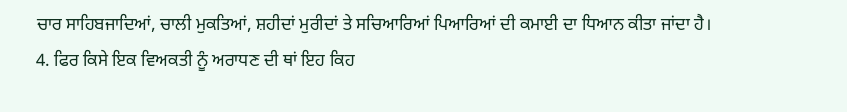ਚਾਰ ਸਾਹਿਬਜਾਦਿਆਂ, ਚਾਲੀ ਮੁਕਤਿਆਂ, ਸ਼ਹੀਦਾਂ ਮੁਰੀਦਾਂ ਤੇ ਸਚਿਆਰਿਆਂ ਪਿਆਰਿਆਂ ਦੀ ਕਮਾਈ ਦਾ ਧਿਆਨ ਕੀਤਾ ਜਾਂਦਾ ਹੈ।
4. ਫਿਰ ਕਿਸੇ ਇਕ ਵਿਅਕਤੀ ਨੂੰ ਅਰਾਧਣ ਦੀ ਥਾਂ ਇਹ ਕਿਹ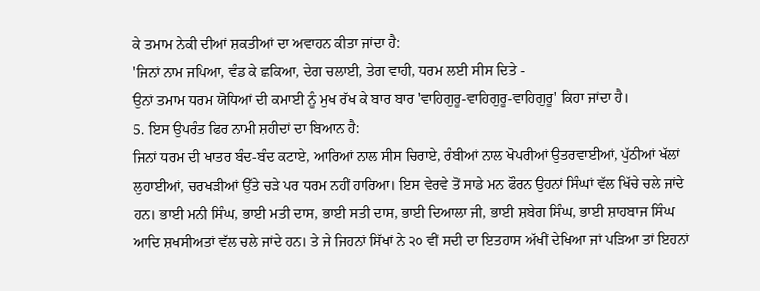ਕੇ ਤਮਾਮ ਨੇਕੀ ਦੀਆਂ ਸ਼ਕਤੀਆਂ ਦਾ ਅਵਾਹਨ ਕੀਤਾ ਜਾਂਦਾ ਹੈ:
'ਜਿਨਾਂ ਨਾਮ ਜਪਿਆ, ਵੰਡ ਕੇ ਛਕਿਆ, ਦੇਗ ਚਲਾਈ, ਤੇਗ ਵਾਹੀ, ਧਰਮ ਲਈ ਸੀਸ ਦਿਤੇ -
ਉਨਾਂ ਤਮਾਮ ਧਰਮ ਯੋਧਿਆਂ ਦੀ ਕਮਾਈ ਨੂੰ ਮੁਖ ਰੱਖ ਕੇ ਬਾਰ ਬਾਰ 'ਵਾਹਿਗੁਰੂ-ਵਾਹਿਗੁਰੂ-ਵਾਹਿਗੁਰੂ' ਕਿਹਾ ਜਾਂਦਾ ਹੈ।
5. ਇਸ ਉਪਰੰਤ ਫਿਰ ਨਾਮੀ ਸ਼ਹੀਦਾਂ ਦਾ ਬਿਆਨ ਹੈ:
ਜਿਨਾਂ ਧਰਮ ਦੀ ਖਾਤਰ ਬੰਦ-ਬੰਦ ਕਟਾਏ, ਆਰਿਆਂ ਨਾਲ ਸੀਸ ਚਿਰਾਏ, ਰੰਬੀਆਂ ਨਾਲ ਖੋਪਰੀਆਂ ਉਤਰਵਾਈਆਂ, ਪੁੱਠੀਆਂ ਖੱਲਾਂ ਲੁਹਾਈਆਂ, ਚਰਖੜੀਆਂ ਉੱਤੇ ਚੜੇ ਪਰ ਧਰਮ ਨਹੀਂ ਹਾਰਿਆ। ਇਸ ਵੇਰਵੇ ਤੋਂ ਸਾਡੇ ਮਨ ਫੌਰਨ ਉਹਨਾਂ ਸਿੰਘਾਂ ਵੱਲ ਖਿੱਚੇ ਚਲੇ ਜਾਂਦੇ ਹਨ। ਭਾਈ ਮਨੀ ਸਿੰਘ, ਭਾਈ ਮਤੀ ਦਾਸ, ਭਾਈ ਸਤੀ ਦਾਸ, ਭਾਈ ਦਿਆਲਾ ਜੀ, ਭਾਈ ਸ਼ਬੇਗ ਸਿੰਘ, ਭਾਈ ਸ਼ਾਹਬਾਜ ਸਿੰਘ ਆਦਿ ਸ਼ਖਸੀਅਤਾਂ ਵੱਲ ਚਲੇ ਜਾਂਦੇ ਹਨ। ਤੇ ਜੇ ਜਿਹਨਾਂ ਸਿੱਖਾਂ ਨੇ ੨੦ ਵੀਂ ਸਦੀ ਦਾ ਇਤਹਾਸ ਅੱਖੀਂ ਦੇਖਿਆ ਜਾਂ ਪੜਿਆ ਤਾਂ ਇਹਨਾਂ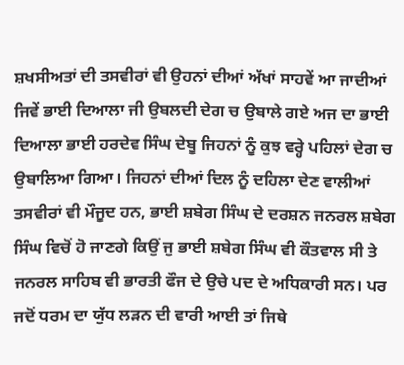ਸ਼ਖਸੀਅਤਾਂ ਦੀ ਤਸਵੀਰਾਂ ਵੀ ਉਹਨਾਂ ਦੀਆਂ ਅੱਖਾਂ ਸਾਹਵੇਂ ਆ ਜਾਦੀਆਂ ਜਿਵੇਂ ਭਾਈ ਦਿਆਲਾ ਜੀ ਉਬਲਦੀ ਦੇਗ ਚ ਉਬਾਲੇ ਗਏ ਅਜ ਦਾ ਭਾਈ ਦਿਆਲਾ ਭਾਈ ਹਰਦੇਵ ਸਿੰਘ ਦੇਬੂ ਜਿਹਨਾਂ ਨੂੰ ਕੁਝ ਵਰ੍ਹੇ ਪਹਿਲਾਂ ਦੇਗ ਚ ਉਬਾਲਿਆ ਗਿਆ। ਜਿਹਨਾਂ ਦੀਆਂ ਦਿਲ ਨੂੰ ਦਹਿਲਾ ਦੇਣ ਵਾਲੀਆਂ ਤਸਵੀਰਾਂ ਵੀ ਮੌਜੂਦ ਹਨ, ਭਾਈ ਸ਼ਬੇਗ ਸਿੰਘ ਦੇ ਦਰਸ਼ਨ ਜਨਰਲ ਸ਼ਬੇਗ ਸਿੰਘ ਵਿਚੋਂ ਹੋ ਜਾਣਗੇ ਕਿਉਂ ਜੁ ਭਾਈ ਸ਼ਬੇਗ ਸਿੰਘ ਵੀ ਕੌਤਵਾਲ ਸੀ ਤੇ ਜਨਰਲ ਸਾਹਿਬ ਵੀ ਭਾਰਤੀ ਫੌਜ ਦੇ ਉਚੇ ਪਦ ਦੇ ਅਧਿਕਾਰੀ ਸਨ। ਪਰ ਜਦੋਂ ਧਰਮ ਦਾ ਯੁੱਧ ਲੜਨ ਦੀ ਵਾਰੀ ਆਈ ਤਾਂ ਜਿਥੇ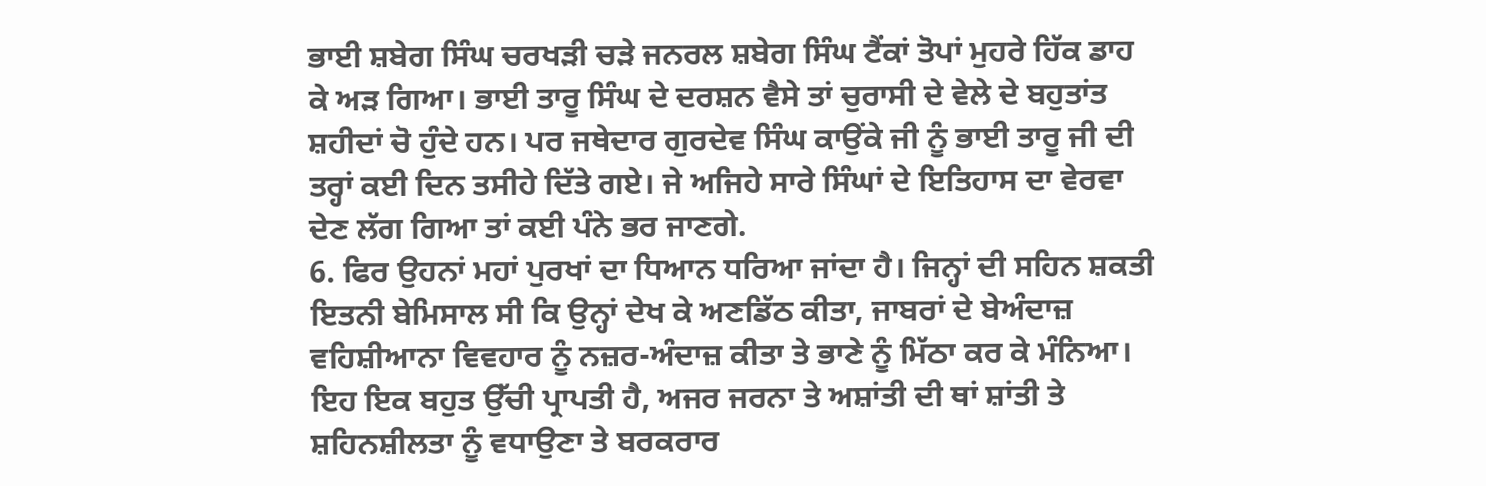ਭਾਈ ਸ਼ਬੇਗ ਸਿੰਘ ਚਰਖੜੀ ਚੜੇ ਜਨਰਲ ਸ਼ਬੇਗ ਸਿੰਘ ਟੈਂਕਾਂ ਤੋਪਾਂ ਮੁਹਰੇ ਹਿੱਕ ਡਾਹ ਕੇ ਅੜ ਗਿਆ। ਭਾਈ ਤਾਰੂ ਸਿੰਘ ਦੇ ਦਰਸ਼ਨ ਵੈਸੇ ਤਾਂ ਚੁਰਾਸੀ ਦੇ ਵੇਲੇ ਦੇ ਬਹੁਤਾਂਤ ਸ਼ਹੀਦਾਂ ਚੋ ਹੁੰਦੇ ਹਨ। ਪਰ ਜਥੇਦਾਰ ਗੁਰਦੇਵ ਸਿੰਘ ਕਾਉਂਕੇ ਜੀ ਨੂੰ ਭਾਈ ਤਾਰੂ ਜੀ ਦੀ ਤਰ੍ਹਾਂ ਕਈ ਦਿਨ ਤਸੀਹੇ ਦਿੱਤੇ ਗਏ। ਜੇ ਅਜਿਹੇ ਸਾਰੇ ਸਿੰਘਾਂ ਦੇ ਇਤਿਹਾਸ ਦਾ ਵੇਰਵਾ ਦੇਣ ਲੱਗ ਗਿਆ ਤਾਂ ਕਈ ਪੰਨੇ ਭਰ ਜਾਣਗੇ.
6. ਫਿਰ ਉਹਨਾਂ ਮਹਾਂ ਪੁਰਖਾਂ ਦਾ ਧਿਆਨ ਧਰਿਆ ਜਾਂਦਾ ਹੈ। ਜਿਨ੍ਹਾਂ ਦੀ ਸਹਿਨ ਸ਼ਕਤੀ ਇਤਨੀ ਬੇਮਿਸਾਲ ਸੀ ਕਿ ਉਨ੍ਹਾਂ ਦੇਖ ਕੇ ਅਣਡਿੱਠ ਕੀਤਾ, ਜਾਬਰਾਂ ਦੇ ਬੇਅੰਦਾਜ਼ ਵਹਿਸ਼ੀਆਨਾ ਵਿਵਹਾਰ ਨੂੰ ਨਜ਼ਰ-ਅੰਦਾਜ਼ ਕੀਤਾ ਤੇ ਭਾਣੇ ਨੂੰ ਮਿੱਠਾ ਕਰ ਕੇ ਮੰਨਿਆ। ਇਹ ਇਕ ਬਹੁਤ ਉੱਚੀ ਪ੍ਰਾਪਤੀ ਹੈ, ਅਜਰ ਜਰਨਾ ਤੇ ਅਸ਼ਾਂਤੀ ਦੀ ਥਾਂ ਸ਼ਾਂਤੀ ਤੇ ਸ਼ਹਿਨਸ਼ੀਲਤਾ ਨੂੰ ਵਧਾਉਣਾ ਤੇ ਬਰਕਰਾਰ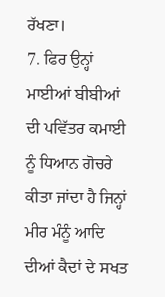ਰੱਖਣਾ।
7. ਫਿਰ ਉਨ੍ਹਾਂ ਮਾਈਆਂ ਬੀਬੀਆਂ ਦੀ ਪਵਿੱਤਰ ਕਮਾਈ ਨੂੰ ਧਿਆਨ ਗੋਚਰੇ ਕੀਤਾ ਜਾਂਦਾ ਹੈ ਜਿਨ੍ਹਾਂ ਮੀਰ ਮੰਨੂੰ ਆਦਿ ਦੀਆਂ ਕੈਦਾਂ ਦੇ ਸਖਤ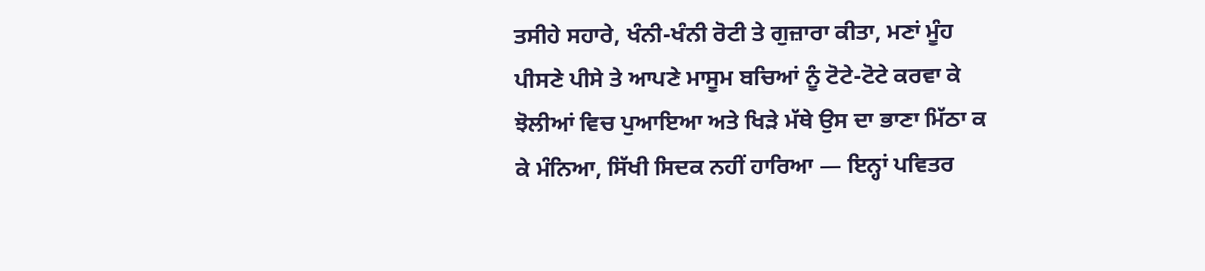ਤਸੀਹੇ ਸਹਾਰੇ, ਖੰਨੀ-ਖੰਨੀ ਰੋਟੀ ਤੇ ਗੁਜ਼ਾਰਾ ਕੀਤਾ, ਮਣਾਂ ਮੂੰਹ ਪੀਸਣੇ ਪੀਸੇ ਤੇ ਆਪਣੇ ਮਾਸੂਮ ਬਚਿਆਂ ਨੂੰ ਟੋਟੇ-ਟੋਟੇ ਕਰਵਾ ਕੇ ਝੋਲੀਆਂ ਵਿਚ ਪੁਆਇਆ ਅਤੇ ਖਿੜੇ ਮੱਥੇ ਉਸ ਦਾ ਭਾਣਾ ਮਿੱਠਾ ਕ ਕੇ ਮੰਨਿਆ, ਸਿੱਖੀ ਸਿਦਕ ਨਹੀਂ ਹਾਰਿਆ — ਇਨ੍ਹਾਂ ਪਵਿਤਰ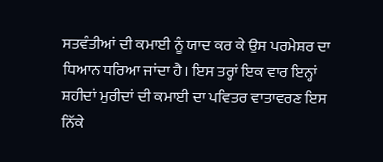ਸਤਵੰਤੀਆਂ ਦੀ ਕਮਾਈ ਨੂੰ ਯਾਦ ਕਰ ਕੇ ਉਸ ਪਰਮੇਸ਼ਰ ਦਾ ਧਿਆਨ ਧਰਿਆ ਜਾਂਦਾ ਹੈ। ਇਸ ਤਰ੍ਹਾਂ ਇਕ ਵਾਰ ਇਨ੍ਹਾਂ ਸ਼ਹੀਦਾਂ ਮੁਰੀਦਾਂ ਦੀ ਕਮਾਈ ਦਾ ਪਵਿਤਰ ਵਾਤਾਵਰਣ ਇਸ ਨਿੱਕੇ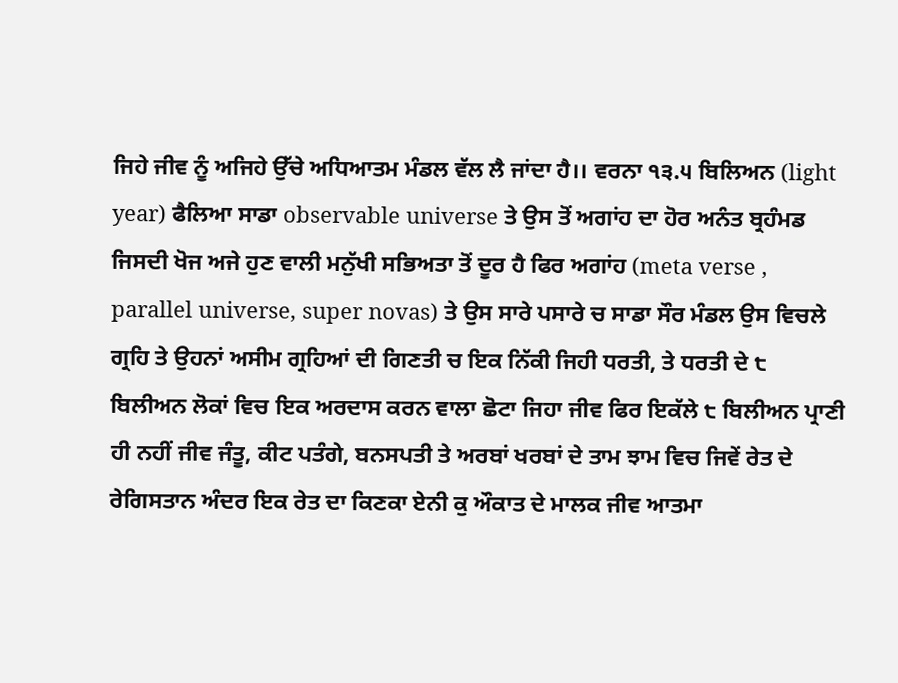ਜਿਹੇ ਜੀਵ ਨੂੰ ਅਜਿਹੇ ਉੱਚੇ ਅਧਿਆਤਮ ਮੰਡਲ ਵੱਲ ਲੈ ਜਾਂਦਾ ਹੈ।। ਵਰਨਾ ੧੩.੫ ਬਿਲਿਅਨ (light year) ਫੈਲਿਆ ਸਾਡਾ observable universe ਤੇ ਉਸ ਤੋਂ ਅਗਾਂਹ ਦਾ ਹੋਰ ਅਨੰਤ ਬ੍ਰਹੰਮਡ ਜਿਸਦੀ ਖੋਜ ਅਜੇ ਹੁਣ ਵਾਲੀ ਮਨੁੱਖੀ ਸਭਿਅਤਾ ਤੋਂ ਦੂਰ ਹੈ ਫਿਰ ਅਗਾਂਹ (meta verse , parallel universe, super novas) ਤੇ ਉਸ ਸਾਰੇ ਪਸਾਰੇ ਚ ਸਾਡਾ ਸੌਰ ਮੰਡਲ ਉਸ ਵਿਚਲੇ ਗ੍ਰਹਿ ਤੇ ਉਹਨਾਂ ਅਸੀਮ ਗ੍ਰਹਿਆਂ ਦੀ ਗਿਣਤੀ ਚ ਇਕ ਨਿੱਕੀ ਜਿਹੀ ਧਰਤੀ, ਤੇ ਧਰਤੀ ਦੇ ੮ ਬਿਲੀਅਨ ਲੋਕਾਂ ਵਿਚ ਇਕ ਅਰਦਾਸ ਕਰਨ ਵਾਲਾ ਛੋਟਾ ਜਿਹਾ ਜੀਵ ਫਿਰ ਇਕੱਲੇ ੮ ਬਿਲੀਅਨ ਪ੍ਰਾਣੀ ਹੀ ਨਹੀਂ ਜੀਵ ਜੰਤੂ, ਕੀਟ ਪਤੰਗੇ, ਬਨਸਪਤੀ ਤੇ ਅਰਬਾਂ ਖਰਬਾਂ ਦੇ ਤਾਮ ਝਾਮ ਵਿਚ ਜਿਵੇਂ ਰੇਤ ਦੇ ਰੇਗਿਸਤਾਨ ਅੰਦਰ ਇਕ ਰੇਤ ਦਾ ਕਿਣਕਾ ਏਨੀ ਕੁ ਔਕਾਤ ਦੇ ਮਾਲਕ ਜੀਵ ਆਤਮਾ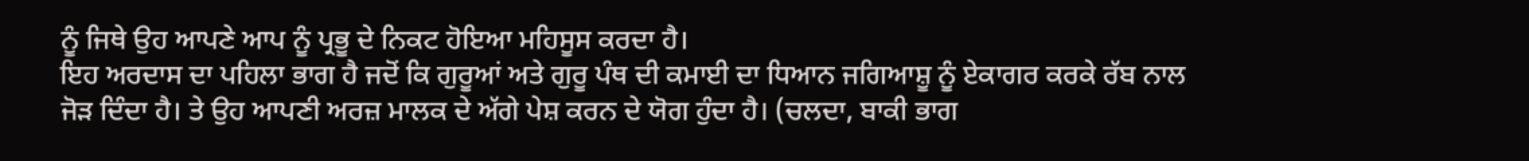ਨੂੰ ਜਿਥੇ ਉਹ ਆਪਣੇ ਆਪ ਨੂੰ ਪ੍ਰਭੂ ਦੇ ਨਿਕਟ ਹੋਇਆ ਮਹਿਸੂਸ ਕਰਦਾ ਹੈ।
ਇਹ ਅਰਦਾਸ ਦਾ ਪਹਿਲਾ ਭਾਗ ਹੈ ਜਦੋਂ ਕਿ ਗੁਰੂਆਂ ਅਤੇ ਗੁਰੂ ਪੰਥ ਦੀ ਕਮਾਈ ਦਾ ਧਿਆਨ ਜਗਿਆਸ਼ੂ ਨੂੰ ਏਕਾਗਰ ਕਰਕੇ ਰੱਬ ਨਾਲ ਜੋੜ ਦਿੰਦਾ ਹੈ। ਤੇ ਉਹ ਆਪਣੀ ਅਰਜ਼ ਮਾਲਕ ਦੇ ਅੱਗੇ ਪੇਸ਼ ਕਰਨ ਦੇ ਯੋਗ ਹੁੰਦਾ ਹੈ। (ਚਲਦਾ, ਬਾਕੀ ਭਾਗ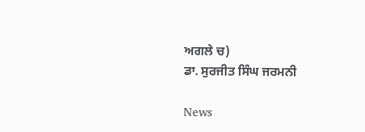ਅਗਲੇ ਚ)
ਡਾ. ਸੁਰਜੀਤ ਸਿੰਘ ਜਰਮਨੀ

News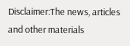Disclaimer:The news, articles and other materials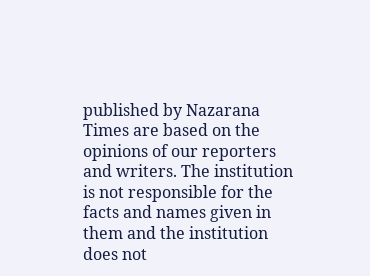published by Nazarana Times are based on the opinions of our reporters and writers. The institution is not responsible for the facts and names given in them and the institution does not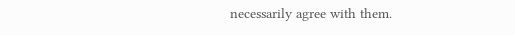necessarily agree with them.